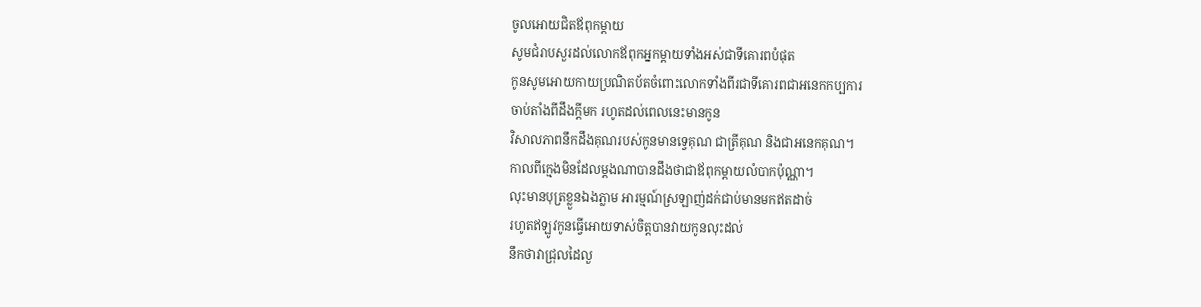ចូលអោយជិតឪពុកម្តាយ
សូមជំរាបសួរដល់លោកឪពុកអ្នកម្តាយទាំងអស់ជាទីគោរពបំផុត
កូនសូមអោយកាយប្រណិតប័តចំពោះលោកទាំងពីរជាទីគោរពជាអនេកកប្បការ
ចាប់តាំងពីដឹងក្តីមក រហូតដល់ពេលនេះមានកូន
វិសាលភាពនឹកដឹងគុណរបស់កូនមានទ្វេគុណ ជាត្រីគុណ និងជាអនេកគុណ។
កាលពីក្មេងមិនដែលម្តងណាបានដឹងថាជាឪពុកម្តាយលំបាកប៉ុណ្ណា។
លុះមានបុត្រខ្លួនឯងភ្លាម អារម្មណ៍ស្រឡាញ់ដក់ជាប់មានមកឥតដាច់
រហូតឥឡូវកូនធ្វើអោយទាស់ចិត្តបានវាយកូនលុះដល់
នឹកថាវាជ្រុលដៃលួ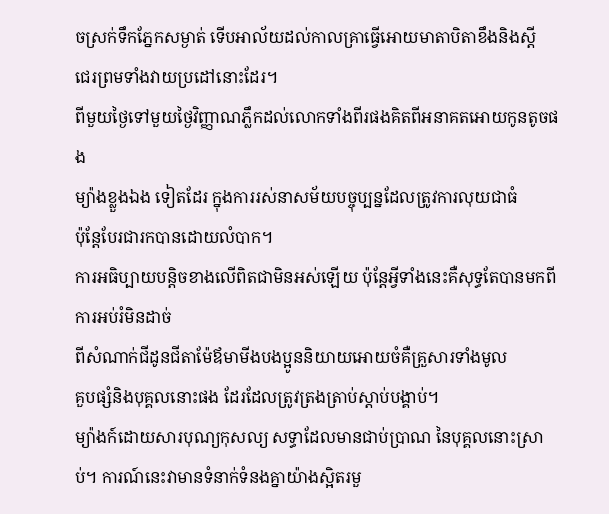ចស្រក់ទឹកភ្នែកសម្ងាត់ ទើបអាល័យដល់កាលគ្រាធ្វើអោយមាតាបិតាខឹងនិងស្តី
ជេរព្រមទាំងវាយប្រដៅនោះដែរ។
ពីមួយថ្ងៃទៅមួយថ្ងៃវិញ្ញាណភ្លឹកដល់លោកទាំងពីរផងគិតពីអនាគតអោយកូនតូចផង
ម្យ៉ាងខ្លួងឯង ទៀតដែរ ក្នុងការរស់នាសម័យបច្ចុប្បន្នដែលត្រូវការលុយជាធំ
ប៉ុន្តែបែរជារកបានដោយលំបាក។
ការអធិប្បាយបន្តិចខាងលើពិតជាមិនអស់ឡើយ ប៉ុន្តែអ្វីទាំងនេះគឺសុទ្ធតែបានមកពីការអប់រំមិនដាច់
ពីសំណាក់ជីដូនជីតាម៉ែឪមាមីងបងប្អូននិយាយអោយចំគឺគ្រួសារទាំងមូល
គួបផ្សំនិងបុគ្គលនោះផង ដែរដែលត្រូវត្រងត្រាប់ស្តាប់បង្គាប់។
ម្យ៉ាងក៍ដោយសារបុណ្យកុសល្យ សទ្ធាដែលមានជាប់ប្រាណ នៃបុគ្គលនោះស្រាប់។ ការណ៍នេះវាមានទំនាក់ទំនងគ្នាយ៉ាងស្អិតរមួ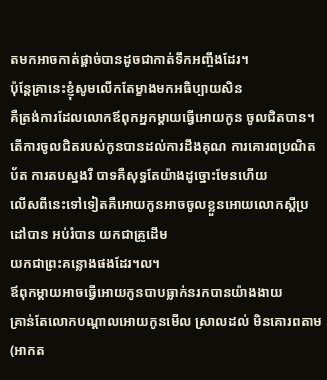តមកអាចកាត់ផ្តាច់បានដូចជាកាត់ទឹកអញ្ចឹងដែរ។
ប៉ុន្តែគ្រានេះខ្ញុំសូមលើកតែម្ខាងមកអធិប្បាយសិន
គឺត្រង់ការដែលលោកឪពុកអ្នកម្តាយធ្វើអោយកូន ចូលជិតបាន។
តើការចូលជិតរបស់កូនបានដល់ការដឹងគុណ ការគោរពប្រណិតប័ត ការតបស្នងរឺ បាទគឺសុទ្ធតែយ៉ាងដូច្នោះមែនហើយ
លើសពីនេះទៅទៀតគឺអោយកូនអាចចូលខ្លួនអោយលោកស្តីប្រដៅបាន អប់រំបាន យកជាគ្រូដើម
យកជាព្រះគន្លោងផងដែរ។ល។
ឪពុកម្តាយអាចធ្វើអោយកូនបាបធ្លាក់នរកបានយ៉ាងងាយ
គ្រាន់តែលោកបណ្តាលអោយកូនមើល ស្រាលដល់ មិនគោរពតាម (អាកត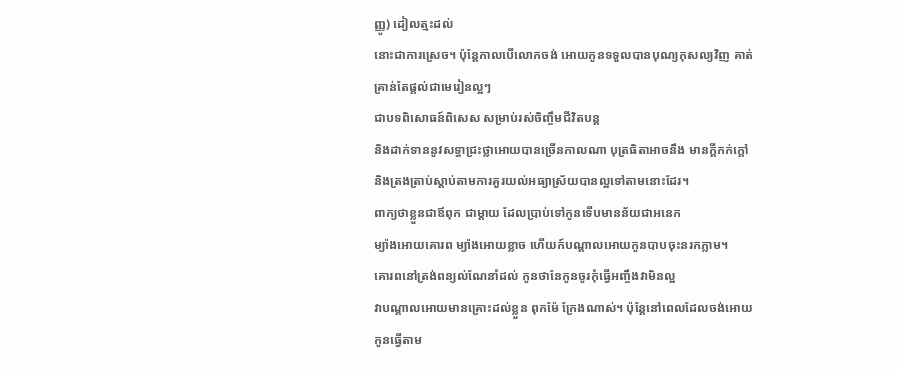ញ្ញូ) ដៀលត្មះដល់
នោះជាការស្រេច។ ប៉ុន្តែកាលបើលោកចង់ អោយកូនទទួលបានបុណ្យកុសល្យវិញ គាត់គ្រាន់តែផ្តល់ជាមេរៀនល្អៗ
ជាបទពិសោធន៍ពិសេស សម្រាប់រស់ចិញ្ចឹមជីវិតបន្ត
និងដាក់ទាននូវសទ្ធាជ្រះថ្លាអោយបានច្រើនកាលណា បុត្រធិតាអាចនឹង មានក្តីកក់ក្តៅ
និងត្រងត្រាប់ស្តាប់តាមការគួរយល់អធ្យាស្រ័យបានល្អទៅតាមនោះដែរ។
ពាក្យថាខ្លួនជាឪពុក ជាម្តាយ ដែលប្រាប់ទៅកូនទើបមានន័យជាអនេក
ម្យ៉ាងអោយគោរព ម្យ៉ាងអោយខ្លាច ហើយក៍បណ្តាលអោយកូនបាបចុះនរកភ្លាម។
គោរពនៅត្រង់ពន្យល់ណែនាំដល់ កូនថានែកូនចូរកុំធ្វើអញ្ចឹងវាមិនល្អ
វាបណ្តាលអោយមានគ្រោះដល់ខ្លួន ពុកម៉ែ ក្រែងណាស់។ ប៉ុន្តែនៅពេលដែលចង់អោយកូនធ្វើតាម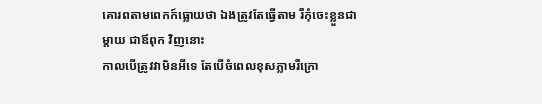គោរពតាមពេកក៍ធ្លោយថា ឯងត្រូវតែធ្វើតាម រឺកុំចេះខ្លួនជាម្តាយ ជាឪពុក វិញនោះ
កាលបើត្រូវវាមិនអីទេ តែបើចំពេលខុសភ្លាមរឺក្រោ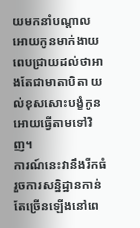យមកនាំបណ្តាល អោយកូនមាក់ងាយ
ពេបជ្រាយដល់ថាអាងតែជាមាតាបិតា យល់ខុសសោះបង្ខំកូនអោយធ្វើតាមទៅវិញ។
ការណ៍នេះវានឹងរីកធំ រួចការសន្និដ្ឋានកាន់តែច្រើនឡើងនៅពេ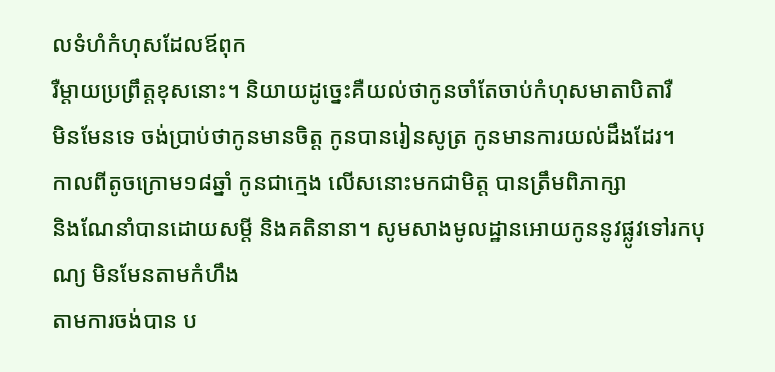លទំហំកំហុសដែលឪពុក
រឺម្តាយប្រព្រឹត្តខុសនោះ។ និយាយដូច្នេះគឺយល់ថាកូនចាំតែចាប់កំហុសមាតាបិតារឺ
មិនមែនទេ ចង់ប្រាប់ថាកូនមានចិត្ត កូនបានរៀនសូត្រ កូនមានការយល់ដឹងដែរ។
កាលពីតូចក្រោម១៨ឆ្នាំ កូនជាក្មេង លើសនោះមកជាមិត្ត បានត្រឹមពិភាក្សា
និងណែនាំបានដោយសម្តី និងគតិនានា។ សូមសាងមូលដ្ឋានអោយកូននូវផ្លូវទៅរកបុណ្យ មិនមែនតាមកំហឹង
តាមការចង់បាន ប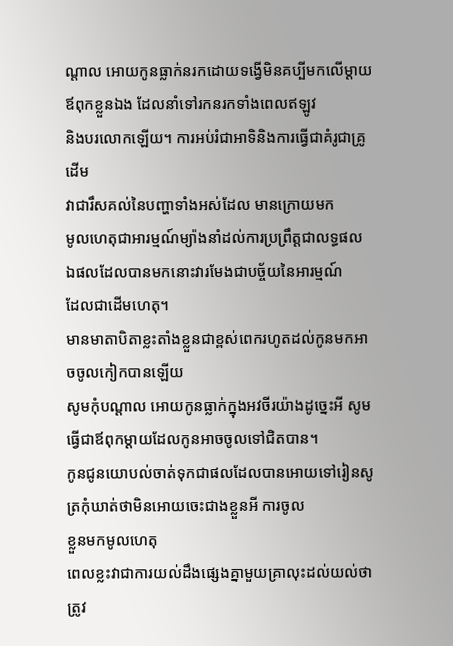ណ្តាល អោយកូនធ្លាក់នរកដោយទង្វើមិនគប្បីមកលើម្តាយឪពុកខ្លួនឯង ដែលនាំទៅរកនរកទាំងពេលឥឡូវ
និងបរលោកឡើយ។ ការអប់រំជាអាទិនិងការធ្វើជាគំរូជាគ្រូដើម
វាជារឹសគល់នៃបញ្ហាទាំងអស់ដែល មានក្រោយមក
មូលហេតុជាអារម្មណ៍ម្យ៉ាងនាំដល់ការប្រព្រឹត្តជាលទ្ធផល ឯផលដែលបានមកនោះវារមែងជាបច្ច័យនៃអារម្មណ៍
ដែលជាដើមហេតុ។
មានមាតាបិតាខ្លះតាំងខ្លួនជាខ្ពស់ពេករហូតដល់កូនមកអាចចូលកៀកបានឡើយ
សូមកុំបណ្តាល អោយកូនធ្លាក់ក្នុងអវចីរយ៉ាងដូច្នេះអី សូមធ្វើជាឪពុកម្តាយដែលកូនអាចចូលទៅជិតបាន។
កូនជូនយោបល់ចាត់ទុកជាផលដែលបានអោយទៅរៀនសូត្រកុំឃាត់ថាមិនអោយចេះជាងខ្លួនអី ការចូល
ខ្លួនមកមូលហេតុ
ពេលខ្លះវាជាការយល់ដឹងផ្សេងគ្នាមួយគ្រាលុះដល់យល់ថាត្រូវ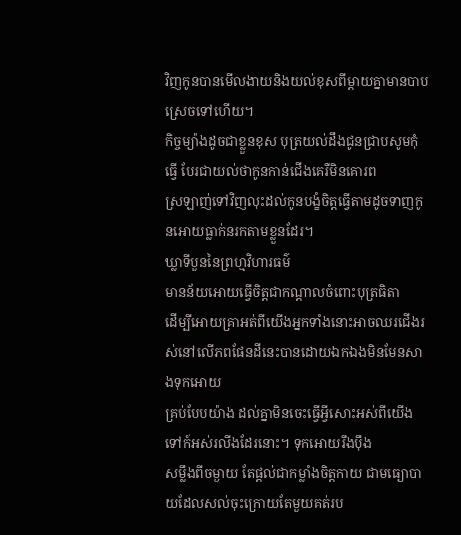វិញកូនបានមើលងាយនិងយល់ខុសពីម្តាយគ្នាមានបាបស្រេចទៅហើយ។
កិច្ចម្យ៉ាងដូចជាខ្លួនខុស បុត្រយល់ដឹងជូនជ្រាបសូមកុំធ្វើ បែរជាយល់ថាកូនកាន់ជើងគេរឺមិនគោរព
ស្រឡាញ់ទៅវិញលុះដល់កូនបង្ខំចិត្តធ្វើតាមដូចទាញកូនអោយធ្លាក់នរកតាមខ្លួនដែរ។
ឃ្លាទីបួននៃព្រហ្មវិហារធម៌
មានន័យអោយធ្វើចិត្តជាកណ្តាលចំពោះបុត្រធិតា
ដើម្បីអោយគ្រាអត់ពីយើងអ្នកទាំងនោះអាចឈរជើងរស់នៅលើភពផែនដីនេះបានដោយឯកឯងមិនមែនសាងទុកអោយ
គ្រប់បែបយ៉ាង ដល់គ្នាមិនចេះធ្វើអ្វីសោះអស់ពីយើងទៅក៍អស់រលីងដែរនោះ។ ទុកអោយរឹងប៉ឹង
សម្លឹងពីចម្ងាយ តែផ្តល់ជាកម្លាំងចិត្តកាយ ជាមធ្យោបាយដែលសល់ចុះក្រោយតែមួយគត់រប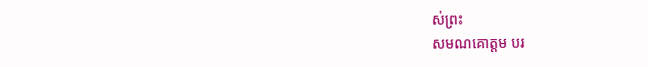ស់ព្រះ
សមណគោត្តម បរ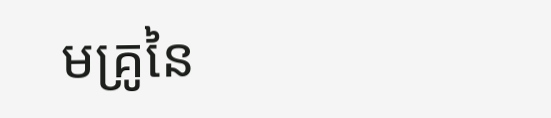មគ្រូនៃ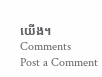យើង។
Comments
Post a Comment